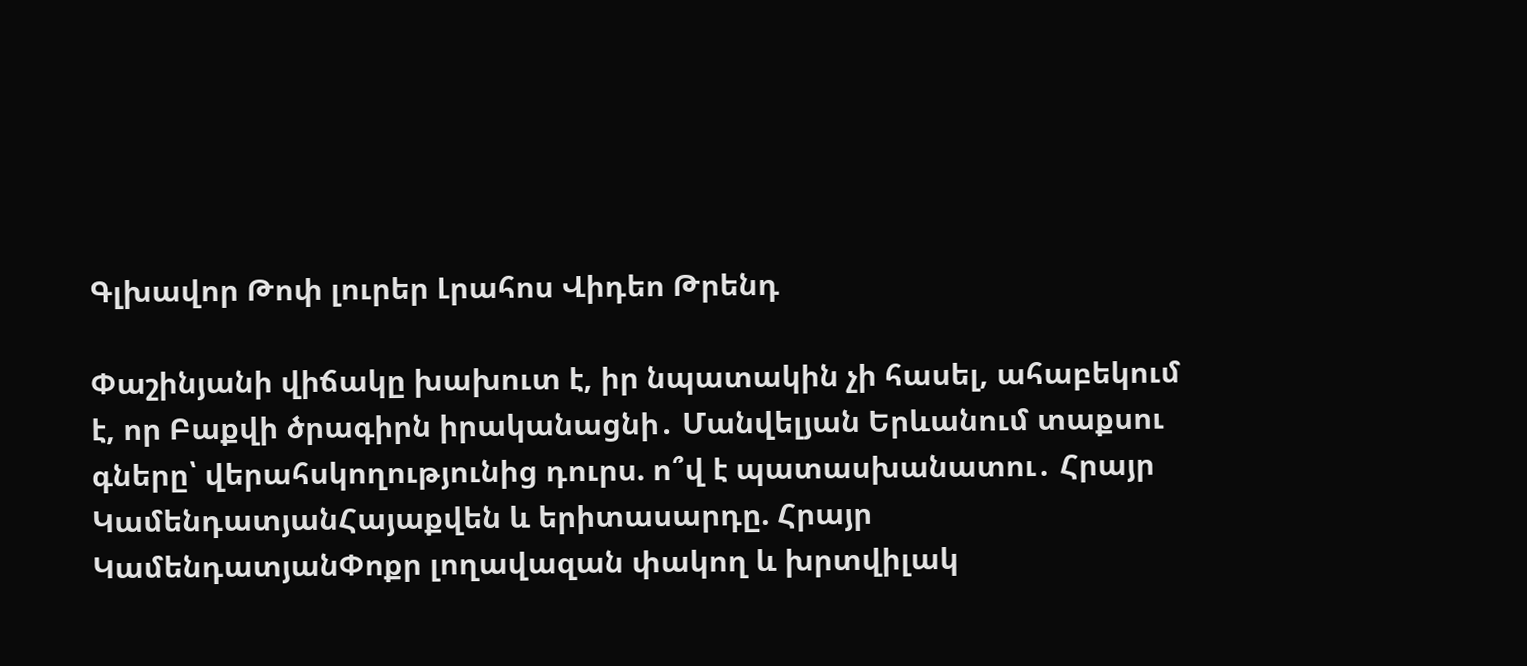Գլխավոր Թոփ լուրեր Լրահոս Վիդեո Թրենդ

Փաշինյանի վիճակը խախուտ է, իր նպատակին չի հասել, ահաբեկում է, որ Բաքվի ծրագիրն իրականացնի․ Մանվելյան Երևանում տաքսու գները՝ վերահսկողությունից դուրս. ո՞վ է պատասխանատու․ Հրայր ԿամենդատյանՀայաքվեն և երիտասարդը. Հրայր ԿամենդատյանՓոքր լողավազան փակող և խրտվիլակ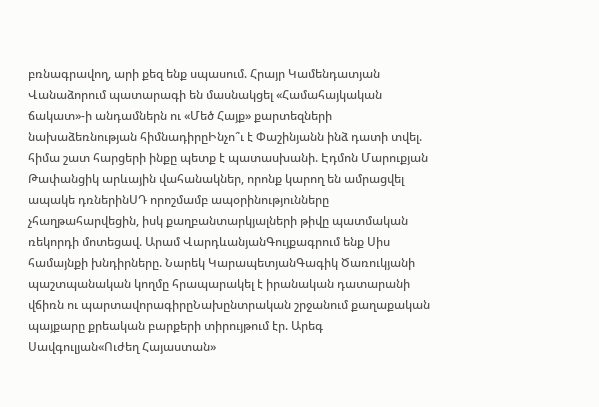բռնագրավող, արի քեզ ենք սպասում. Հրայր Կամենդատյան Վանաձորում պատարագի են մասնակցել «Համահայկական ճակատ»-ի անդամներն ու «Մեծ Հայք» քարտեզների նախաձեռնության հիմնադիրըԻնչո՞ւ է Փաշինյանն ինձ դատի տվել. հիմա շատ հարցերի ինքը պետք է պատասխանի. Էդմոն Մարուքյան Թափանցիկ արևային վահանակներ, որոնք կարող են ամրացվել ապակե դռներինՍԴ որոշմամբ ապօրինությունները չհաղթահարվեցին, իսկ քաղբանտարկյալների թիվը պատմական ռեկորդի մոտեցավ. Արամ ՎարդևանյանԳույքագրում ենք Սիս համայնքի խնդիրները. Նարեկ ԿարապետյանԳագիկ Ծառուկյանի պաշտպանական կողմը հրապարակել է իրանական դատարանի վճիռն ու պարտավորագիրըՆախընտրական շրջանում քաղաքական պայքարը քրեական բարքերի տիրույթում էր. Արեգ Սավգուլյան«Ուժեղ Հայաստան»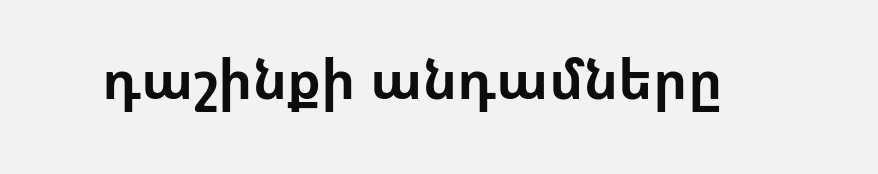դաշինքի անդամները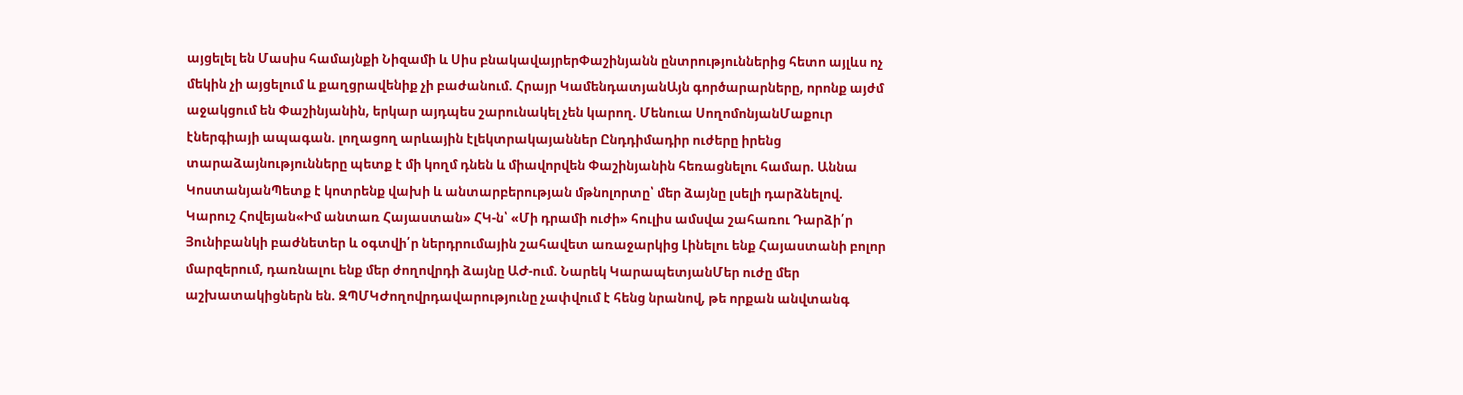այցելել են Մասիս համայնքի Նիզամի և Սիս բնակավայրերՓաշինյանն ընտրություններից հետո այլևս ոչ մեկին չի այցելում և քաղցրավենիք չի բաժանում. Հրայր ԿամենդատյանԱյն գործարարները, որոնք այժմ աջակցում են Փաշինյանին, երկար այդպես շարունակել չեն կարող. Մենուա ՍողոմոնյանՄաքուր էներգիայի ապագան. լողացող արևային էլեկտրակայաններ Ընդդիմադիր ուժերը իրենց տարաձայնությունները պետք է մի կողմ դնեն և միավորվեն Փաշինյանին հեռացնելու համար. Աննա ԿոստանյանՊետք է կոտրենք վախի և անտարբերության մթնոլորտը՝ մեր ձայնը լսելի դարձնելով. Կարուշ Հովեյան«Իմ անտառ Հայաստան» ՀԿ-ն՝ «Մի դրամի ուժի» հուլիս ամսվա շահառու Դարձի՛ր Յունիբանկի բաժնետեր և օգտվի՛ր ներդրումային շահավետ առաջարկից Լինելու ենք Հայաստանի բոլոր մարզերում, դառնալու ենք մեր ժողովրդի ձայնը ԱԺ-ում. Նարեկ ԿարապետյանՄեր ուժը մեր աշխատակիցներն են. ԶՊՄԿԺողովրդավարությունը չափվում է հենց նրանով, թե որքան անվտանգ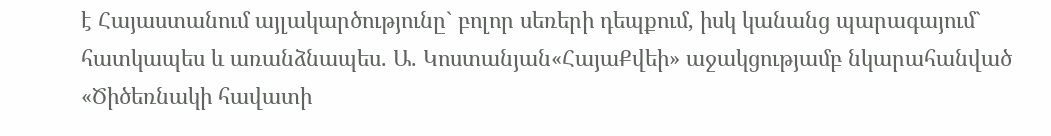է Հայաստանում այլակարծությունը` բոլոր սեռերի դեպքում, իսկ կանանց պարագայում` հատկապես և առանձնապես. Ա. Կոստանյան«ՀայաՔվեի» աջակցությամբ նկարահանված «Ծիծեռնակի հավատի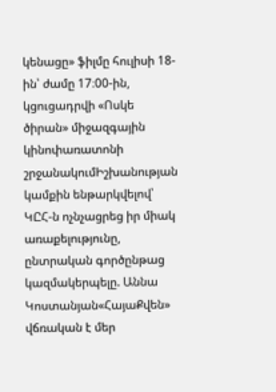կենացը» ֆիլմը հուլիսի 18-ին՝ ժամը 17։00-ին, կցուցադրվի «Ոսկե ծիրան» միջազգային կինոփառատոնի շրջանակումԻշխանության կամքին ենթարկվելով՝ ԿԸՀ-ն ոչնչացրեց իր միակ առաքելությունը, ընտրական գործընթաց կազմակերպելը. Աննա Կոստանյան«ՀայաՔվեն» վճռական է մեր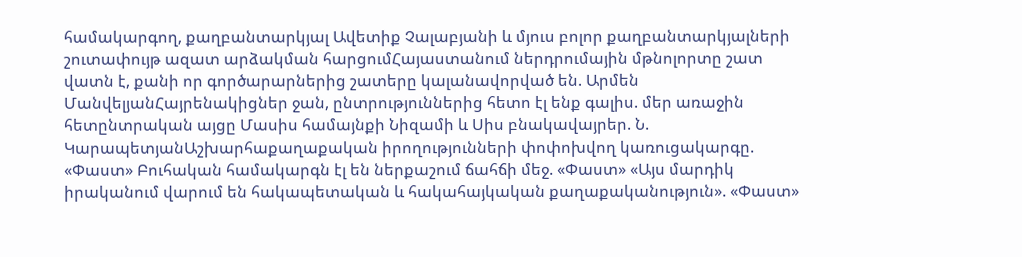համակարգող, քաղբանտարկյալ Ավետիք Չալաբյանի և մյուս բոլոր քաղբանտարկյալների շուտափույթ ազատ արձակման հարցումՀայաստանում ներդրումային մթնոլորտը շատ վատն է, քանի որ գործարարներից շատերը կալանավորված են. Արմեն ՄանվելյանՀայրենակիցներ ջան, ընտրություններից հետո էլ ենք գալիս. մեր առաջին հետընտրական այցը Մասիս համայնքի Նիզամի և Սիս բնակավայրեր. Ն. ԿարապետյանԱշխարհաքաղաքական իրողությունների փոփոխվող կառուցակարգը. «Փաստ» Բուհական համակարգն էլ են ներքաշում ճահճի մեջ. «Փաստ» «Այս մարդիկ իրականում վարում են հակապետական և հակահայկական քաղաքականություն». «Փաստ»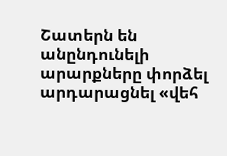Շատերն են անընդունելի արարքները փորձել արդարացնել «վեհ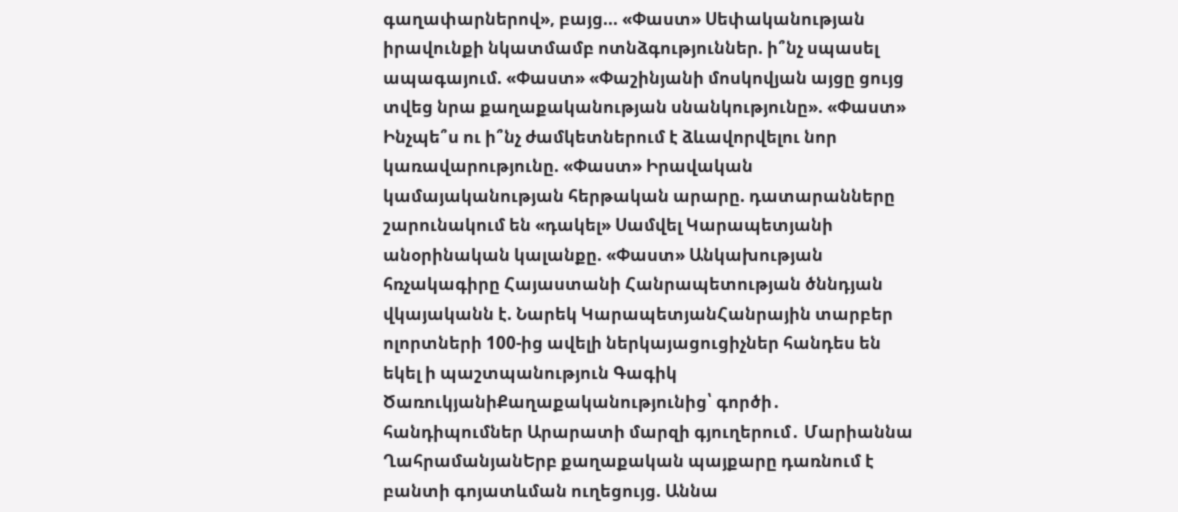գաղափարներով», բայց... «Փաստ» Սեփականության իրավունքի նկատմամբ ոտնձգություններ. ի՞նչ սպասել ապագայում. «Փաստ» «Փաշինյանի մոսկովյան այցը ցույց տվեց նրա քաղաքականության սնանկությունը». «Փաստ» Ինչպե՞ս ու ի՞նչ ժամկետներում է ձևավորվելու նոր կառավարությունը. «Փաստ» Իրավական կամայականության հերթական արարը. դատարանները շարունակում են «դակել» Սամվել Կարապետյանի անօրինական կալանքը. «Փաստ» Անկախության հռչակագիրը Հայաստանի Հանրապետության ծննդյան վկայականն է. Նարեկ ԿարապետյանՀանրային տարբեր ոլորտների 100-ից ավելի ներկայացուցիչներ հանդես են եկել ի պաշտպանություն Գագիկ ԾառուկյանիՔաղաքականությունից՝ գործի․ հանդիպումներ Արարատի մարզի գյուղերում․ Մարիաննա ՂահրամանյանԵրբ քաղաքական պայքարը դառնում է բանտի գոյատևման ուղեցույց. Աննա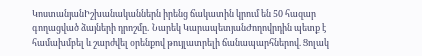ԿոստանյանԻշխանականներն իրենց ճակատին կրում են 50 հազար գողացված ձայների դրոշմը․ Նարեկ ԿարապետյանԺողովրդին պետք է համախմբել և շարժվել օրենքով թույլատրելի ճանապարհներով. Ցոլակ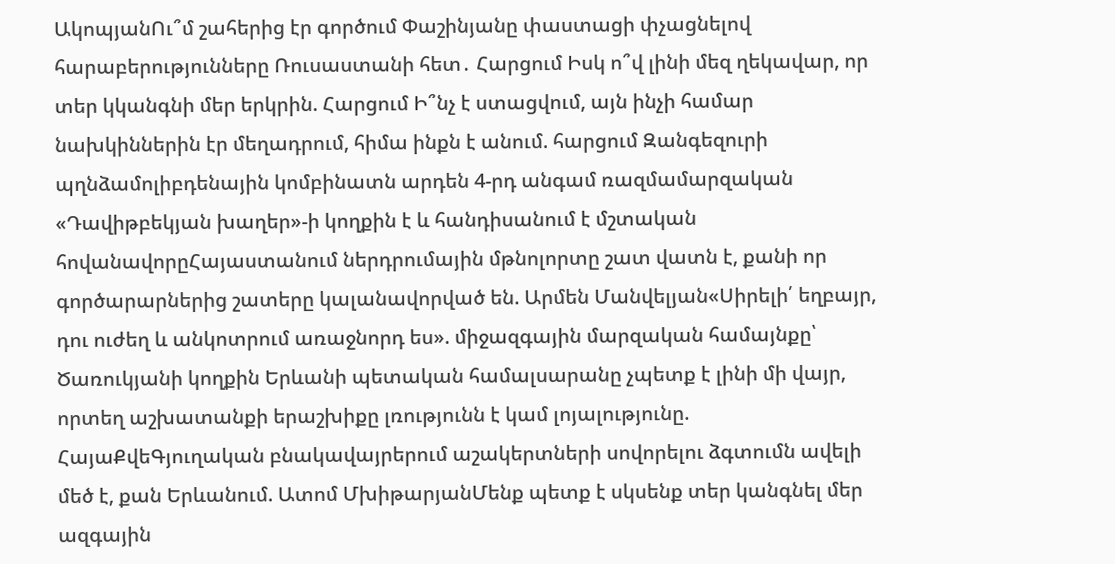ԱկոպյանՈւ՞մ շահերից էր գործում Փաշինյանը փաստացի փչացնելով հարաբերությունները Ռուսաստանի հետ․ Հարցում Իսկ ո՞վ լինի մեզ ղեկավար, որ տեր կկանգնի մեր երկրին. Հարցում Ի՞նչ է ստացվում, այն ինչի համար նախկիններին էր մեղադրում, հիմա ինքն է անում. հարցում Զանգեզուրի պղնձամոլիբդենային կոմբինատն արդեն 4-րդ անգամ ռազմամարզական «Դավիթբեկյան խաղեր»-ի կողքին է և հանդիսանում է մշտական հովանավորըՀայաստանում ներդրումային մթնոլորտը շատ վատն է, քանի որ գործարարներից շատերը կալանավորված են. Արմեն Մանվելյան«Սիրելի՛ եղբայր, դու ուժեղ և անկոտրում առաջնորդ ես». միջազգային մարզական համայնքը՝ Ծառուկյանի կողքին Երևանի պետական համալսարանը չպետք է լինի մի վայր, որտեղ աշխատանքի երաշխիքը լռությունն է կամ լոյալությունը. ՀայաՔվեԳյուղական բնակավայրերում աշակերտների սովորելու ձգտումն ավելի մեծ է, քան Երևանում. Ատոմ ՄխիթարյանՄենք պետք է սկսենք տեր կանգնել մեր ազգային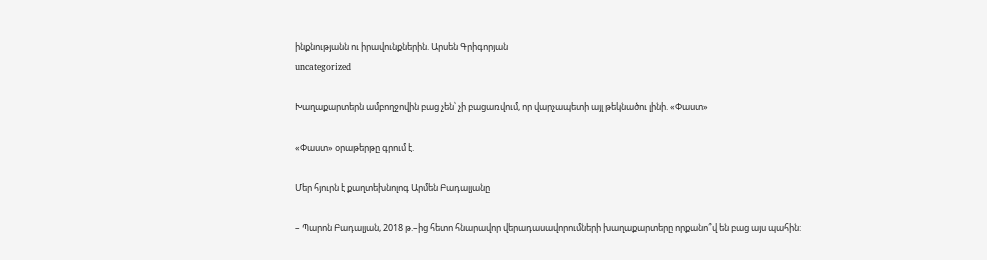ինքնությանն ու իրավունքներին. Արսեն Գրիգորյան
uncategorized

Խաղաքարտերն ամբողջովին բաց չեն՝ չի բացառվում, որ վարչապետի այլ թեկնածու լինի. «Փաստ»

«Փաստ» օրաթերթը գրում է.

Մեր հյուրն է քաղտեխնոլոգ Արմեն Բադալյանը

– Պարոն Բադալյան, 2018 թ.–ից հետո հնարավոր վերադասավորումների խաղաքարտերը որքանո՞վ են բաց այս պահին: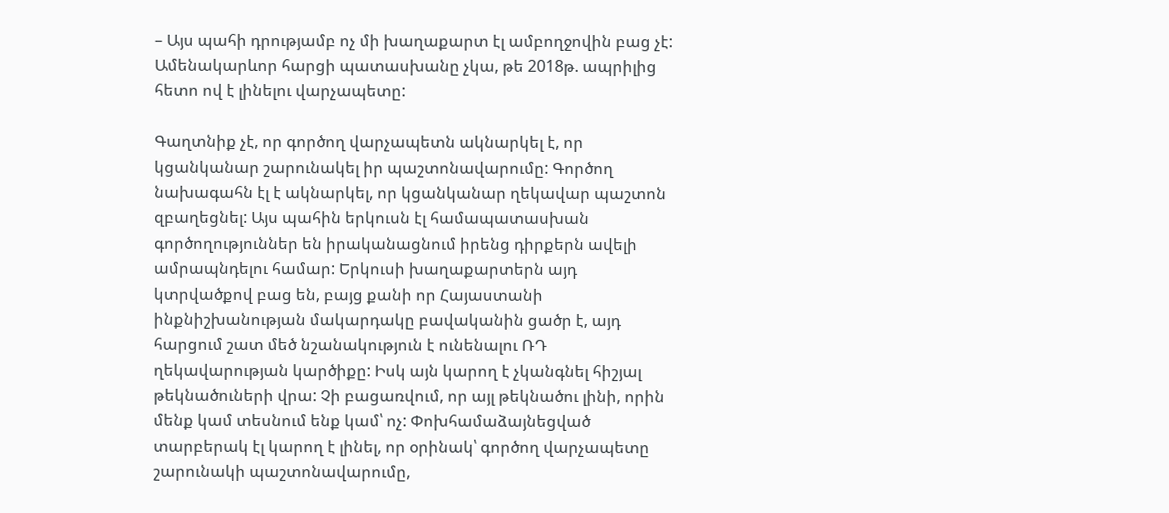– Այս պահի դրությամբ ոչ մի խաղաքարտ էլ ամբողջովին բաց չէ: Ամենակարևոր հարցի պատասխանը չկա, թե 2018թ. ապրիլից հետո ով է լինելու վարչապետը:

Գաղտնիք չէ, որ գործող վարչապետն ակնարկել է, որ կցանկանար շարունակել իր պաշտոնավարումը: Գործող նախագահն էլ է ակնարկել, որ կցանկանար ղեկավար պաշտոն զբաղեցնել: Այս պահին երկուսն էլ համապատասխան գործողություններ են իրականացնում իրենց դիրքերն ավելի ամրապնդելու համար: Երկուսի խաղաքարտերն այդ կտրվածքով բաց են, բայց քանի որ Հայաստանի ինքնիշխանության մակարդակը բավականին ցածր է, այդ հարցում շատ մեծ նշանակություն է ունենալու ՌԴ ղեկավարության կարծիքը: Իսկ այն կարող է չկանգնել հիշյալ թեկնածուների վրա: Չի բացառվում, որ այլ թեկնածու լինի, որին մենք կամ տեսնում ենք կամ՝ ոչ: Փոխհամաձայնեցված տարբերակ էլ կարող է լինել, որ օրինակ՝ գործող վարչապետը շարունակի պաշտոնավարումը,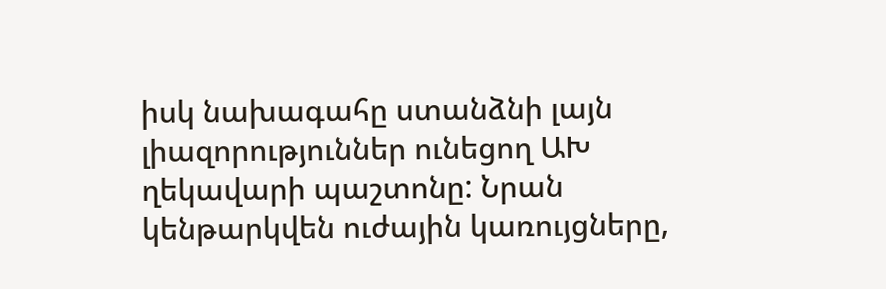իսկ նախագահը ստանձնի լայն լիազորություններ ունեցող ԱԽ ղեկավարի պաշտոնը: Նրան կենթարկվեն ուժային կառույցները,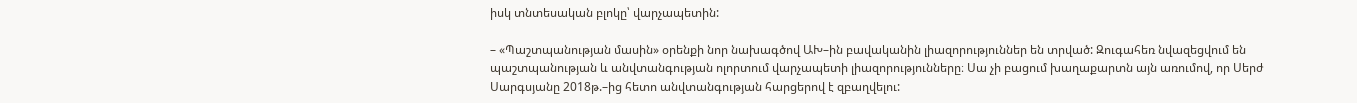իսկ տնտեսական բլոկը՝ վարչապետին:

– «Պաշտպանության մասին» օրենքի նոր նախագծով ԱԽ–ին բավականին լիազորություններ են տրված: Զուգահեռ նվազեցվում են պաշտպանության և անվտանգության ոլորտում վարչապետի լիազորությունները։ Սա չի բացում խաղաքարտն այն առումով, որ Սերժ Սարգսյանը 2018թ.–ից հետո անվտանգության հարցերով է զբաղվելու: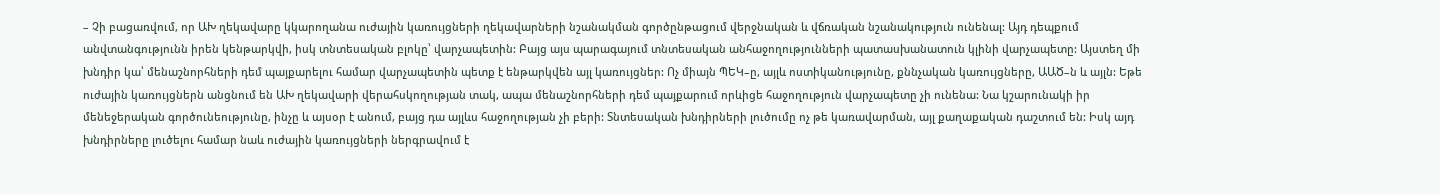– Չի բացառվում, որ ԱԽ ղեկավարը կկարողանա ուժային կառույցների ղեկավարների նշանակման գործընթացում վերջնական և վճռական նշանակություն ունենալ: Այդ դեպքում անվտանգությունն իրեն կենթարկվի, իսկ տնտեսական բլոկը՝ վարչապետին: Բայց այս պարագայում տնտեսական անհաջողությունների պատասխանատուն կլինի վարչապետը: Այստեղ մի խնդիր կա՝ մենաշնորհների դեմ պայքարելու համար վարչապետին պետք է ենթարկվեն այլ կառույցներ: Ոչ միայն ՊԵԿ–ը, այլև ոստիկանությունը, քննչական կառույցները, ԱԱԾ–ն և այլն: Եթե ուժային կառույցներն անցնում են ԱԽ ղեկավարի վերահսկողության տակ, ապա մենաշնորհների դեմ պայքարում որևիցե հաջողություն վարչապետը չի ունենա: Նա կշարունակի իր մենեջերական գործունեությունը, ինչը և այսօր է անում, բայց դա այլևս հաջողության չի բերի: Տնտեսական խնդիրների լուծումը ոչ թե կառավարման, այլ քաղաքական դաշտում են: Իսկ այդ խնդիրները լուծելու համար նաև ուժային կառույցների ներգրավում է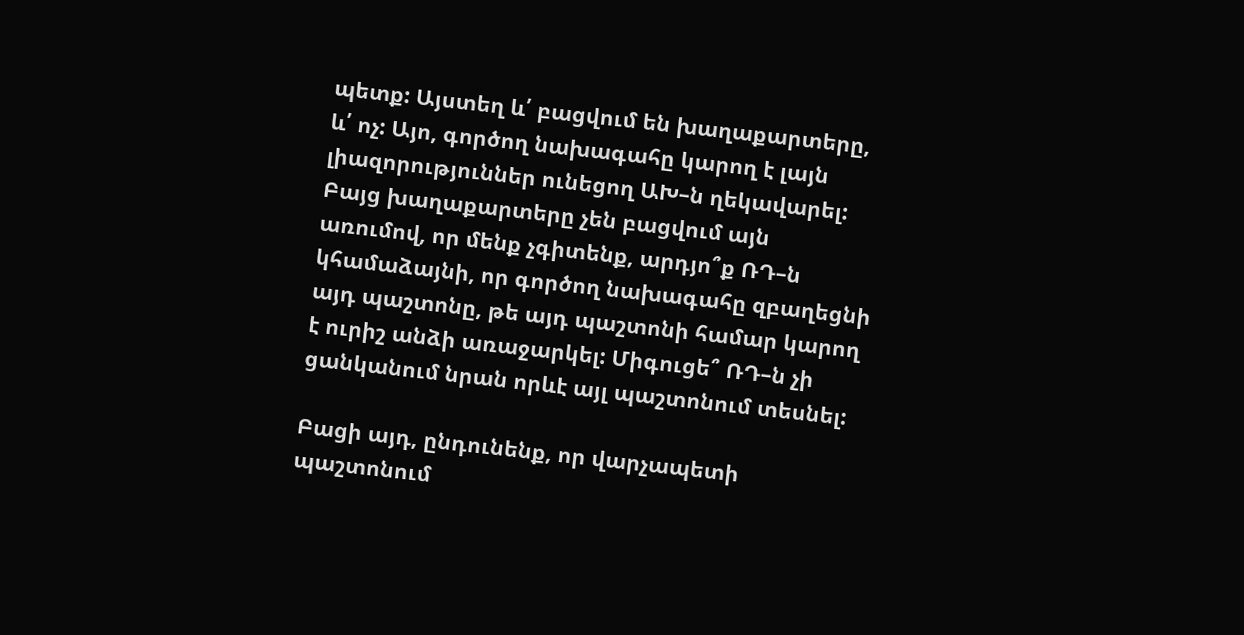պետք: Այստեղ և՛ բացվում են խաղաքարտերը, և՛ ոչ: Այո, գործող նախագահը կարող է լայն լիազորություններ ունեցող ԱԽ–ն ղեկավարել: Բայց խաղաքարտերը չեն բացվում այն առումով, որ մենք չգիտենք, արդյո՞ք ՌԴ–ն կհամաձայնի, որ գործող նախագահը զբաղեցնի այդ պաշտոնը, թե այդ պաշտոնի համար կարող է ուրիշ անձի առաջարկել: Միգուցե՞ ՌԴ–ն չի ցանկանում նրան որևէ այլ պաշտոնում տեսնել:

Բացի այդ, ընդունենք, որ վարչապետի պաշտոնում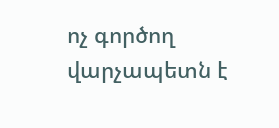ոչ գործող վարչապետն է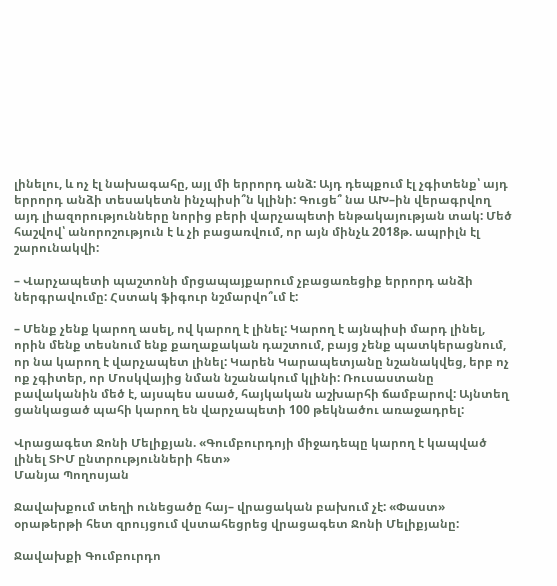լինելու, և ոչ էլ նախագահը, այլ մի երրորդ անձ: Այդ դեպքում էլ չգիտենք՝ այդ երրորդ անձի տեսակետն ինչպիսի՞ն կլինի: Գուցե՞ նա ԱԽ–ին վերագրվող այդ լիազորությունները նորից բերի վարչապետի ենթակայության տակ: Մեծ հաշվով՝ անորոշություն է և չի բացառվում, որ այն մինչև 2018թ. ապրիլն էլ շարունակվի:

– Վարչապետի պաշտոնի մրցապայքարում չբացառեցիք երրորդ անձի ներգրավումը: Հստակ ֆիգուր նշմարվո՞ւմ է:

– Մենք չենք կարող ասել, ով կարող է լինել: Կարող է այնպիսի մարդ լինել, որին մենք տեսնում ենք քաղաքական դաշտում, բայց չենք պատկերացնում, որ նա կարող է վարչապետ լինել: Կարեն Կարապետյանը նշանակվեց, երբ ոչ ոք չգիտեր, որ Մոսկվայից նման նշանակում կլինի: Ռուսաստանը բավականին մեծ է, այսպես ասած, հայկական աշխարհի ճամբարով: Այնտեղ ցանկացած պահի կարող են վարչապետի 100 թեկնածու առաջադրել:

Վրացագետ Ջոնի Մելիքյան. «Գումբուրդոյի միջադեպը կարող է կապված լինել ՏԻՄ ընտրությունների հետ»
Մանյա Պողոսյան

Ջավախքում տեղի ունեցածը հայ– վրացական բախում չէ: «Փաստ» օրաթերթի հետ զրույցում վստահեցրեց վրացագետ Ջոնի Մելիքյանը:

Ջավախքի Գումբուրդո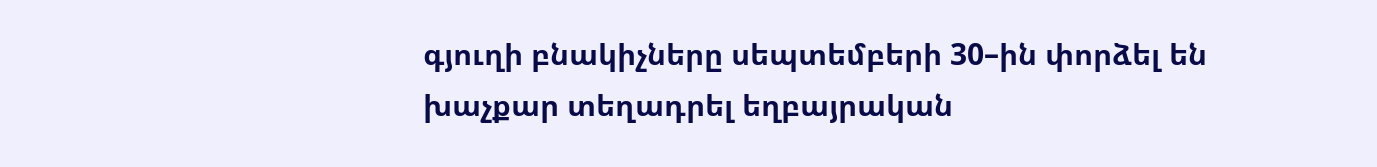գյուղի բնակիչները սեպտեմբերի 30–ին փորձել են խաչքար տեղադրել եղբայրական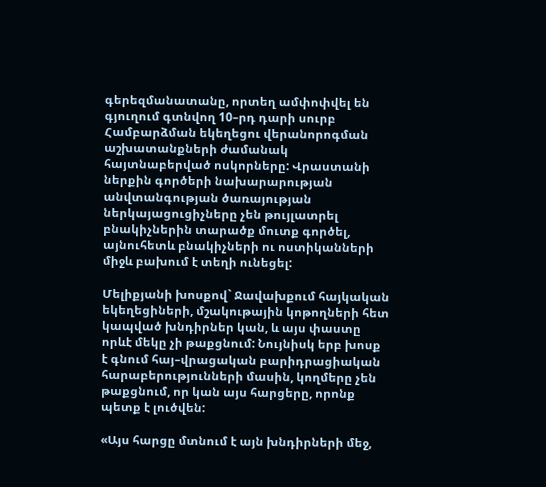գերեզմանատանը, որտեղ ամփոփվել են գյուղում գտնվող 10–րդ դարի սուրբ Համբարձման եկեղեցու վերանորոգման աշխատանքների ժամանակ հայտնաբերված ոսկորները: Վրաստանի ներքին գործերի նախարարության անվտանգության ծառայության ներկայացուցիչները չեն թույլատրել բնակիչներին տարածք մուտք գործել, այնուհետև բնակիչների ու ոստիկանների միջև բախում է տեղի ունեցել:

Մելիքյանի խոսքով` Ջավախքում հայկական եկեղեցիների, մշակութային կոթողների հետ կապված խնդիրներ կան, և այս փաստը որևէ մեկը չի թաքցնում: Նույնիսկ երբ խոսք է գնում հայ–վրացական բարիդրացիական հարաբերությունների մասին, կողմերը չեն թաքցնում, որ կան այս հարցերը, որոնք պետք է լուծվեն:

«Այս հարցը մտնում է այն խնդիրների մեջ,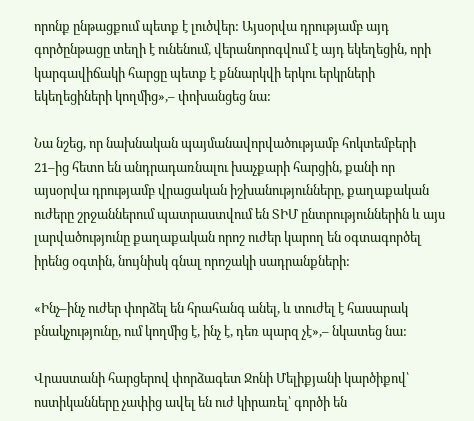որոնք ընթացքում պետք է լուծվեր: Այսօրվա դրությամբ այդ գործընթացը տեղի է ունենում, վերանորոգվում է այդ եկեղեցին, որի կարգավիճակի հարցը պետք է քննարկվի երկու երկրների եկեղեցիների կողմից»,– փոխանցեց նա:

Նա նշեց, որ նախնական պայմանավորվածությամբ հոկտեմբերի 21–ից հետո են անդրադառնալու խաչքարի հարցին, քանի որ այսօրվա դրությամբ վրացական իշխանությունները, քաղաքական ուժերը շրջաններում պատրաստվում են ՏԻՄ ընտրություններին և այս լարվածությունը քաղաքական որոշ ուժեր կարող են օգտագործել իրենց օգտին, նույնիսկ գնալ որոշակի սադրանքների:

«Ինչ–ինչ ուժեր փորձել են հրահանգ անել, և տուժել է հասարակ բնակչությունը, ում կողմից է, ինչ է, դեռ պարզ չէ»,– նկատեց նա:

Վրաստանի հարցերով փորձագետ Ջոնի Մելիքյանի կարծիքով՝ ոստիկանները չափից ավել են ուժ կիրառել՝ գործի են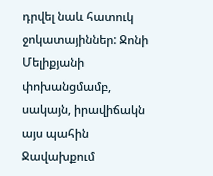դրվել նաև հատուկ ջոկատայիններ: Ջոնի Մելիքյանի փոխանցմամբ, սակայն, իրավիճակն այս պահին Ջավախքում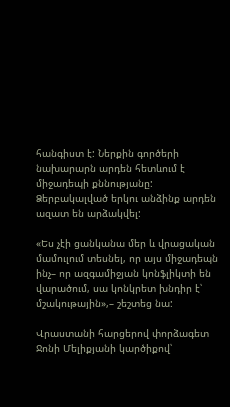հանգիստ է: Ներքին գործերի նախարարն արդեն հետևում է միջադեպի քննությանը: Ձերբակալված երկու անձինք արդեն ազատ են արձակվել:

«Ես չէի ցանկանա մեր և վրացական մամուլում տեսնել, որ այս միջադեպն ինչ– որ ազգամիջյան կոնֆլիկտի են վարածում, սա կոնկրետ խնդիր է՝ մշակութային»,– շեշտեց նա:

Վրաստանի հարցերով փորձագետ Ջոնի Մելիքյանի կարծիքով՝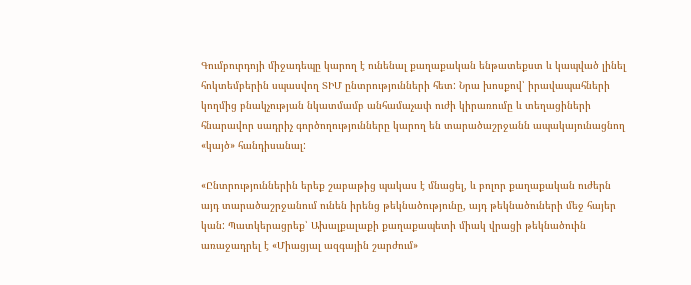Գումբուրդոյի միջադեպը կարող է ունենալ քաղաքական ենթատեքստ և կապված լինել հոկտեմբերին սպասվող ՏԻՄ ընտրությունների հետ: Նրա խոսքով՝ իրավապահների կողմից բնակչության նկատմամբ անհամաչափ ուժի կիրառումը և տեղացիների հնարավոր սադրիչ գործողությունները կարող են տարածաշրջանն ապակայունացնող «կայծ» հանդիսանալ:

«Ընտրություններին երեք շաբաթից պակաս է մնացել, և բոլոր քաղաքական ուժերն այդ տարածաշրջանում ունեն իրենց թեկնածությունը, այդ թեկնածուների մեջ հայեր կան: Պատկերացրեք՝ Ախալքալաքի քաղաքապետի միակ վրացի թեկնածուին առաջադրել է «Միացյալ ազգային շարժում»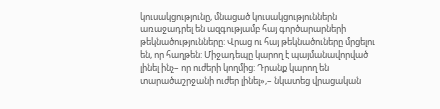կուսակցությունը, մնացած կուսակցություններն առաջադրել են ազգությամբ հայ գործարարների թեկնածությունները: Վրաց ու հայ թեկնածուները մրցելու են, որ հաղթեն: Միջադեպը կարող է պայմանավորված լինել ինչ– որ ուժերի կողմից: Դրանք կարող են տարածաշրջանի ուժեր լինել»,– նկատեց վրացական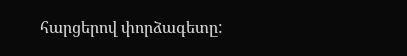հարցերով փորձագետը: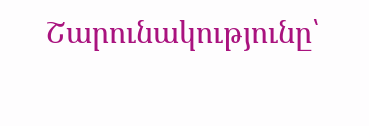Շարունակությունը՝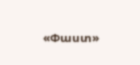«Փաստ»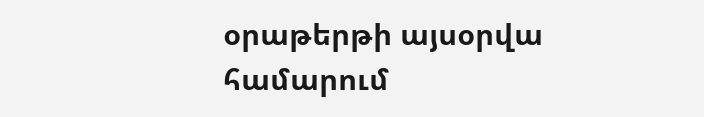օրաթերթի այսօրվա համարում